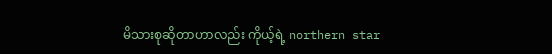မိသားစုဆိုတာဟာလည်း ကိုယ့်ရဲ့ northern star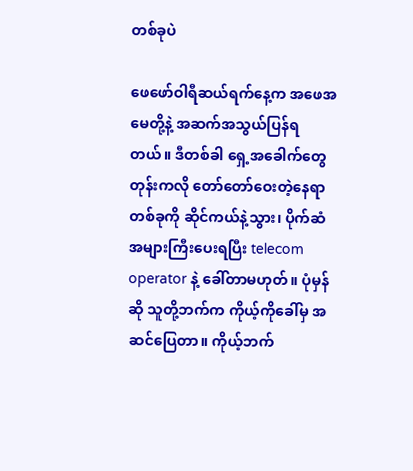တစ်ခုပဲ

ဖေဖော်ဝါရီဆယ်ရက်နေ့က အဖေအမေတို့နဲ့ အဆက်အသွယ်ပြန်ရတယ်။ ဒီတစ်ခါ ရှေ့အခေါက်တွေတုန်းကလို တော်တော်ဝေးတဲ့နေရာတစ်ခုကို ဆိုင်ကယ်နဲ့သွား၊ ပိုက်ဆံအများကြီးပေးရပြီး telecom operator နဲ့ ခေါ်တာမဟုတ်။ ပုံမှန်ဆို သူတို့ဘက်က ကိုယ့်ကိုခေါ်မှ အဆင်ပြေတာ။ ကိုယ့်ဘက်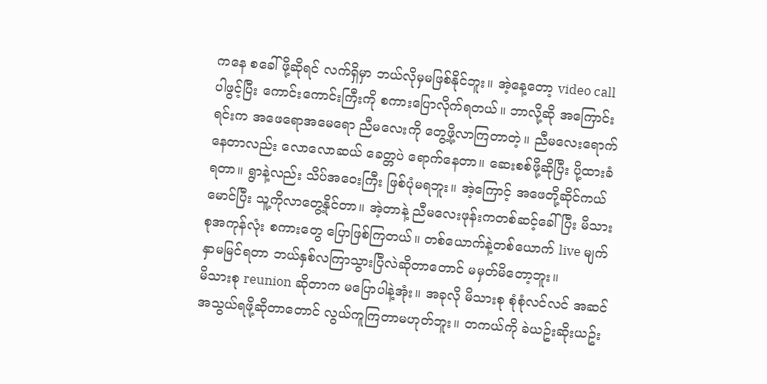ကနေ စခေါ်ဖို့ဆိုရင် လက်ရှိမှာ ဘယ်လိုမှမဖြစ်နိုင်ဘူး။ အဲ့နေ့တော့ video call ပါဖွင့်ပြီး ကောင်းကောင်းကြီးကို စကားပြောလိုက်ရတယ်။ ဘာလို့ဆို အကြောင်းရင်းက အဖေရောအမေရော ညီမလေးကို တွေ့ဖို့လာကြတာတဲ့။ ညီမလေးရောက်နေတာလည်း လောလောဆယ် ခေတ္တပဲ ရောက်နေတာ။ ဆေးစစ်ဖို့ဆိုပြီး ပို့ထားခံရတာ။ ရွာနဲ့လည်း သိပ်အဝေးကြီး ဖြစ်ပုံမရဘူး။ အဲ့ကြောင့် အဖေတို့ဆိုင်ကယ်မောင်ပြီး သူ့ကိုလာတွေ့နိုင်တာ။ အဲ့တာနဲ့ ညီမလေးဖုန်းကတစ်ဆင့်ခေါ်ပြီး မိသားစုအကုန်လုံး စကားတွေ ပြောဖြစ်ကြတယ်။ တစ်ယောက်နဲ့တစ်ယောက် live မျက်နှာမမြင်ရတာ ဘယ်နှစ်လကြာသွားပြီလဲဆိုတာတောင် မမှတ်မိတော့ဘူး။
မိသားစု reunion ဆိုတာက မပြောပါနဲ့အုံး။ အခုလို မိသားစု စုံစုံလင်လင် အဆင်အသွယ်ရဖို့ဆိုတာတောင် လွယ်ကူကြတာမဟုတ်ဘူး။ တကယ်ကို ခဲယဥ်းဆိုးယဥ်း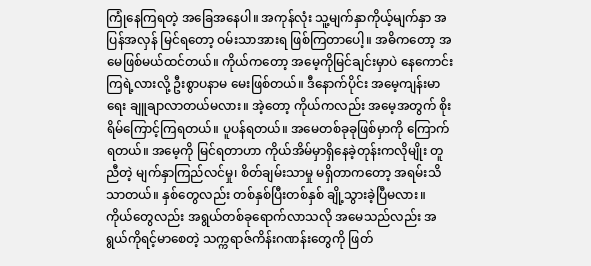ကြုံနေကြရတဲ့ အခြေအနေပါ။ အကုန်လုံး သူ့မျက်နှာကိုယ့်မျက်နှာ အပြန်အလှန် မြင်ရတော့ ဝမ်းသာအားရ ဖြစ်ကြတာပေါ့။ အဓိကတော့ အမေဖြစ်မယ်ထင်တယ်။ ကိုယ်ကတော့ အမေ့ကိုမြင်ချင်းမှာပဲ နေကောင်းကြရဲ့လားလို့ ဦးစွာပနာမ မေးဖြစ်တယ်။ ဒီနောက်ပိုင်း အမေ့ကျန်းမာရေး ချူချာလာတယ်မလား။ အဲ့တော့ ကိုယ်ကလည်း အမေ့အတွက် စိုးရိမ်ကြောင့်ကြရတယ်။ ပူပန်ရတယ်။ အမေတစ်ခုခုဖြစ်မှာကို ကြောက်ရတယ်။ အမေ့ကို မြင်ရတာဟာ ကိုယ်အိမ်မှာရှိနေခဲ့တုန်းကလိုမျိုး တူညီတဲ့ မျက်နှာကြည်လင်မှု၊ စိတ်ချမ်းသာမှု မရှိတာကတော့ အရမ်းသိသာတယ်။ နှစ်တွေလည်း တစ်နှစ်ပြီးတစ်နှစ် ချို့သွားခဲ့ပြီမလား။ ကိုယ်တွေလည်း အရွယ်တစ်ခုရောက်လာသလို အမေသည်လည်း အရွယ်ကိုရင့်မာစေတဲ့ သက္ကရာဇ်ကိန်းဂဏန်းတွေကို ဖြတ်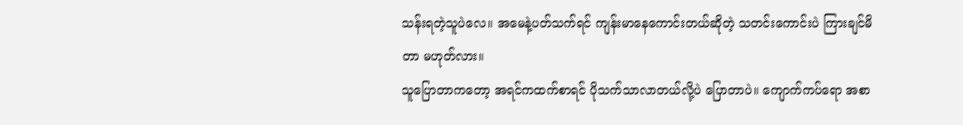သန်းရတဲ့သူပဲလေ။ အမေနဲ့ပတ်သက်ရင် ကျန်းမာနေကောင်းတယ်ဆိုတဲ့ သတင်းကောင်းပဲ ကြားချင်မိတာ မဟုတ်လား။
သူပြောတာကတော့ အရင်ကထက်စာရင် ပိုသက်သာလာတယ်လို့ပဲ ပြောတာပဲ။ ကျောက်ကပ်ရော အစာ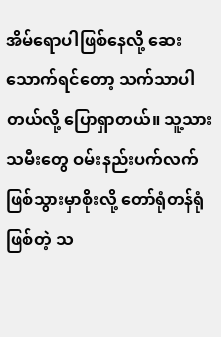အိမ်ရောပါဖြစ်နေလို့ ဆေးသောက်ရင်တော့ သက်သာပါတယ်လို့ ပြောရှာတယ်။ သူ့သားသမီးတွေ ဝမ်းနည်းပက်လက်ဖြစ်သွားမှာစိုးလို့ တော်ရုံတန်ရုံဖြစ်တဲ့ သ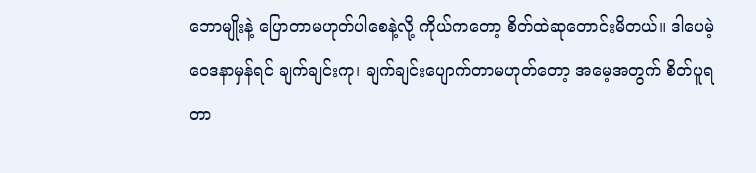ဘောမျိုးနဲ့ ပြောတာမဟုတ်ပါစေနဲ့လို့ ကိုယ်ကတော့ စိတ်ထဲဆုတောင်းမိတယ်။ ဒါပေမဲ့ ဝေဒနာမှန်ရင် ချက်ချင်းကု၊ ချက်ချင်းပျောက်တာမဟုတ်တော့ အမေ့အတွက် စိတ်ပူရတာ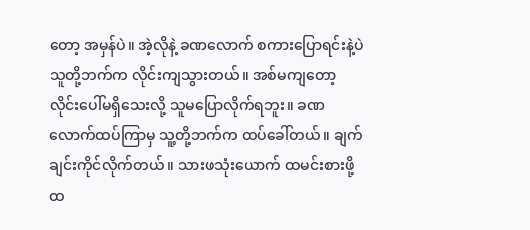တော့ အမှန်ပဲ။ အဲ့လိုနဲ့ ခဏလောက် စကားပြောရင်းနဲ့ပဲ သူတို့ဘက်က လိုင်းကျသွားတယ်။ အစ်မကျတော့ လိုင်းပေါ်မရှိသေးလို့ သူမပြောလိုက်ရဘူး။ ခဏလောက်ထပ်ကြာမှ သူ့တို့ဘက်က ထပ်ခေါ်တယ်။ ချက်ချင်းကိုင်လိုက်တယ်။ သားဖသုံးယောက် ထမင်းစားဖို့ ထ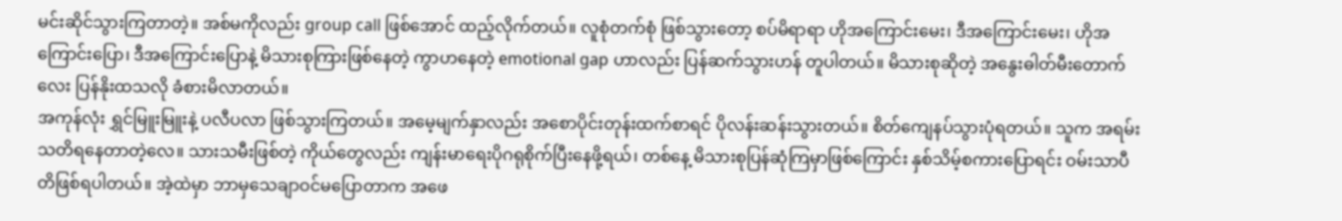မင်းဆိုင်သွားကြတာတဲ့။ အစ်မကိုလည်း group call ဖြစ်အောင် ထည့်လိုက်တယ်။ လူစုံတက်စုံ ဖြစ်သွားတော့ စပ်မိရာရာ ဟိုအကြောင်းမေး၊ ဒီအကြောင်းမေး၊ ဟိုအကြောင်းပြော၊ ဒီအကြောင်းပြောနဲ့ မိသားစုကြားဖြစ်နေတဲ့ ကွာဟနေတဲ့ emotional gap ဟာလည်း ပြန်ဆက်သွားဟန် တူပါတယ်။ မိသားစုဆိုတဲ့ အနွေးဓါတ်မီးတောက်လေး ပြန်နိုးထသလို ခံစားမိလာတယ်။
အကုန်လုံး ရွှင်မြူးမြူးနဲ့ ပလီပလာ ဖြစ်သွားကြတယ်။ အမေ့မျက်နှာလည်း အစောပိုင်းတုန်းထက်စာရင် ပိုလန်းဆန်းသွားတယ်။ စိတ်ကျေနပ်သွားပုံရတယ်။ သူက အရမ်းသတိရနေတာတဲ့လေ။ သားသမီးဖြစ်တဲ့ ကိုယ်တွေလည်း ကျန်းမာရေးပိုဂရုစိုက်ပြီးနေဖို့ရယ်၊ တစ်နေ့ မိသားစုပြန်ဆုံကြမှာဖြစ်ကြောင်း နှစ်သိမ့်စကားပြောရင်း ဝမ်းသာပီတိဖြစ်ရပါတယ်။ အဲ့ထဲမှာ ဘာမှသေချာဝင်မပြောတာက အဖေ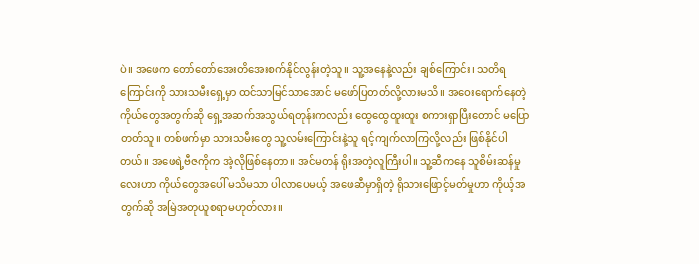ပဲ။ အဖေက တော်တော်အေးတိအေးစက်နိုင်လွန်းတဲ့သူ။ သူ့အနေနဲ့လည်း ချစ်ကြောင်း၊ သတိရကြောင်းကို သားသမီးရှေ့မှာ ထင်သာမြင်သာအောင် မဖော်ပြတတ်လို့လားမသိ။ အဝေးရောက်နေတဲ့ ကိုယ်တွေအတွက်ဆို ရှေ့အဆက်အသွယ်ရတုန်းကလည်း ထွေထွေထူးထူး စကားရှာပြီးတောင် မပြောတတ်သူ။ တစ်ဖက်မှာ သားသမီးတွေ သူ့လမ်းကြောင်းနဲ့သူ ရင့်ကျက်လာကြလို့လည်း ဖြစ်နိုင်ပါတယ်။ အဖေရဲ့ဗီဇကိုက အဲ့လိုဖြစ်နေတာ။ အင်မတန် ရိုးအတဲ့လူကြီးပါ။ သူ့ဆီကနေ သူစိမ်းဆန်မှုလေးဟာ ကိုယ်တွေအပေါ် မသိမသာ ပါလာပေမယ့် အဖေဆီမှာရှိတဲ့ ရိုသားဖြောင့်မတ်မှုဟာ ကိုယ့်အတွက်ဆို အမြဲအတုယူစရာမဟုတ်လား။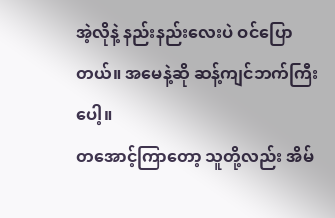အဲ့လိုနဲ့ နည်းနည်းလေးပဲ ဝင်ပြောတယ်။ အမေနဲ့ဆို ဆန့်ကျင်ဘက်ကြီးပေါ့။
တအောင့်ကြာတော့ သူတို့လည်း အိမ်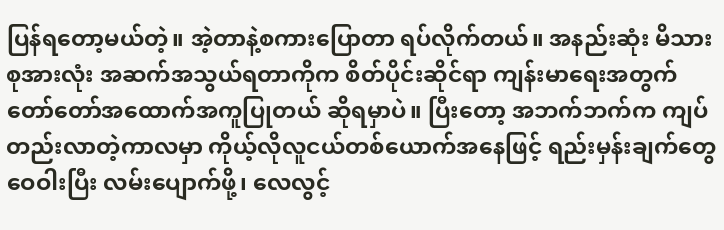ပြန်ရတော့မယ်တဲ့။ အဲ့တာနဲ့စကားပြောတာ ရပ်လိုက်တယ်။ အနည်းဆုံး မိသားစုအားလုံး အဆက်အသွယ်ရတာကိုက စိတ်ပိုင်းဆိုင်ရာ ကျန်းမာရေးအတွက် တော်တော်အထောက်အကူပြုတယ် ဆိုရမှာပဲ။ ပြီးတော့ အဘက်ဘက်က ကျပ်တည်းလာတဲ့ကာလမှာ ကိုယ့်လိုလူငယ်တစ်ယောက်အနေဖြင့် ရည်းမှန်းချက်တွေ ဝေဝါးပြီး လမ်းပျောက်ဖို့၊ လေလွင့်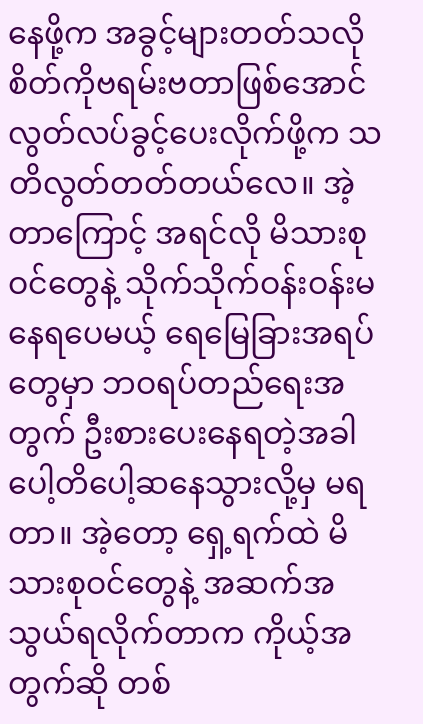နေဖို့က အခွင့်များတတ်သလို စိတ်ကိုဗရမ်းဗတာဖြစ်အောင် လွတ်လပ်ခွင့်ပေးလိုက်ဖို့က သတိလွတ်တတ်တယ်လေ။ အဲ့တာကြောင့် အရင်လို မိသားစုဝင်တွေနဲ့ သိုက်သိုက်ဝန်းဝန်းမနေရပေမယ့် ရေမြေခြားအရပ်တွေမှာ ဘဝရပ်တည်ရေးအတွက် ဦးစားပေးနေရတဲ့အခါ ပေါ့တိပေါ့ဆနေသွားလို့မှ မရတာ။ အဲ့တော့ ရှေ့ရက်ထဲ မိသားစုဝင်တွေနဲ့ အဆက်အသွယ်ရလိုက်တာက ကိုယ့်အတွက်ဆို တစ်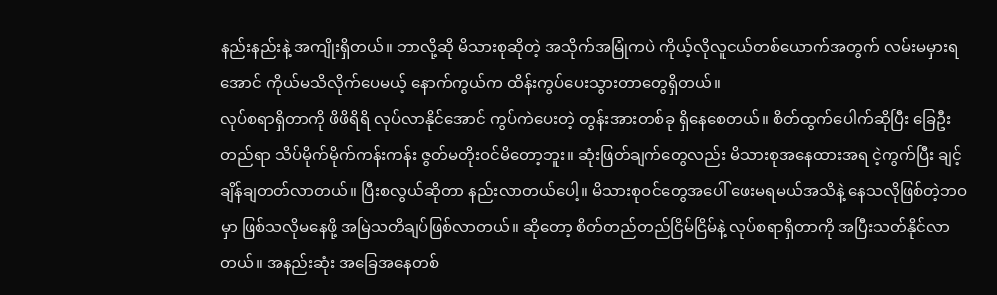နည်းနည်းနဲ့ အကျိုးရှိတယ်။ ဘာလို့ဆို မိသားစုဆိုတဲ့ အသိုက်အမြုံကပဲ ကိုယ့်လိုလူငယ်တစ်ယောက်အတွက် လမ်းမမှားရအောင် ကိုယ်မသိလိုက်ပေမယ့် နောက်ကွယ်က ထိန်းကွပ်ပေးသွားတာတွေရှိတယ်။
လုပ်စရာရှိတာကို ဖိဖိရိရိ လုပ်လာနိုင်အောင် ကွပ်ကဲပေးတဲ့ တွန်းအားတစ်ခု ရှိနေစေတယ်။ စိတ်ထွက်ပေါက်ဆိုပြီး ခြေဦးတည်ရာ သိပ်မိုက်မိုက်ကန်းကန်း ဇွတ်မတိုးဝင်မိတော့ဘူး။ ဆုံးဖြတ်ချက်တွေလည်း မိသားစုအနေထားအရ ငဲ့ကွက်ပြီး ချင့်ချိန်ချတတ်လာတယ်။ ပြီးစလွယ်ဆိုတာ နည်းလာတယ်ပေါ့။ မိသားစုဝင်တွေအပေါ် ဖေးမရမယ်အသိနဲ့ နေသလိုဖြစ်တဲ့ဘဝမှာ ဖြစ်သလိုမနေဖို့ အမြဲသတိချပ်ဖြစ်လာတယ်။ ဆိုတော့ စိတ်တည်တည်ငြိမ်ငြိမ်နဲ့ လုပ်စရာရှိတာကို အပြီးသတ်နိုင်လာတယ်။ အနည်းဆုံး အခြေအနေတစ်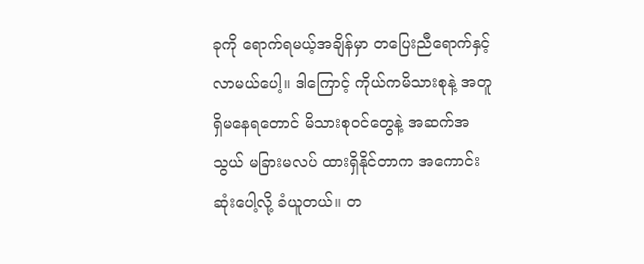ခုကို ရောက်ရမယ့်အချိန်မှာ တပြေးညီရောက်နှင့် လာမယ်ပေါ့။ ဒါကြောင့် ကိုယ်ကမိသားစုနဲ့ အတူရှိမနေရတောင် မိသားစုဝင်တွေနဲ့ အဆက်အသွယ် မခြားမလပ် ထားရှိနိုင်တာက အကောင်းဆုံးပေါ့လို့ ခံယူတယ်။ တ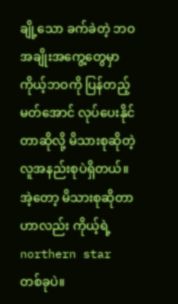ချို့သော ခက်ခဲတဲ့ ဘဝအချိုးအကွေ့တွေမှာ ကိုယ့်ဘဝကို ပြန်တည့်မတ်အောင် လုပ်ပေးနိုင်တာဆိုလို့ မိသားစုဆိုတဲ့ လူအနည်းစုပဲရှိတယ်။ အဲ့တော့ မိသားစုဆိုတာဟာလည်း ကိုယ့်ရဲ့ northern star တစ်ခုပဲ။